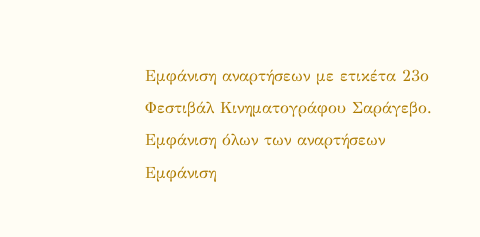Εμφάνιση αναρτήσεων με ετικέτα 23ο Φεστιβάλ Κινηματογράφου Σαράγεβο. Εμφάνιση όλων των αναρτήσεων
Εμφάνιση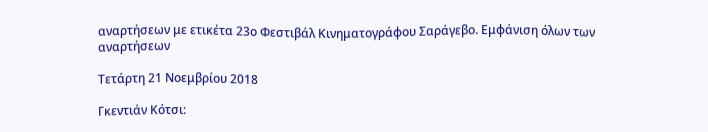αναρτήσεων με ετικέτα 23ο Φεστιβάλ Κινηματογράφου Σαράγεβο. Εμφάνιση όλων των αναρτήσεων

Τετάρτη 21 Νοεμβρίου 2018

Γκεντιάν Κότσι: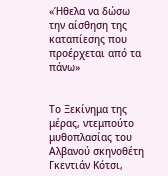«Ήθελα να δώσω την αίσθηση της καταπίεσης που προέρχεται από τα πάνω»


Το Ξεκίνημα της μέρας, ντεμπούτο μυθοπλασίας του Αλβανού σκηνοθέτη Γκεντιάν Κότσι,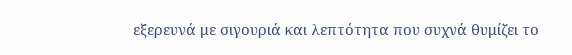εξερευνά με σιγουριά και λεπτότητα που συχνά θυμίζει το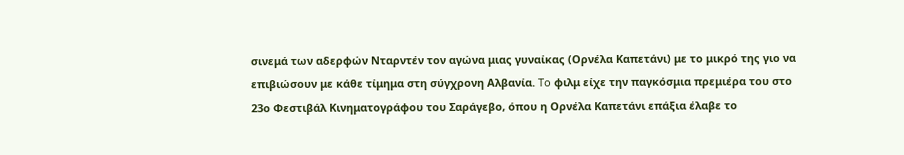σινεμά των αδερφών Νταρντέν τον αγώνα μιας γυναίκας (Ορνέλα Καπετάνι) με το μικρό της γιο να επιβιώσουν με κάθε τίμημα στη σύγχρονη Αλβανία. To φιλμ είχε την παγκόσμια πρεμιέρα του στο 23ο Φεστιβάλ Κινηματογράφου του Σαράγεβο, όπου η Ορνέλα Καπετάνι επάξια έλαβε το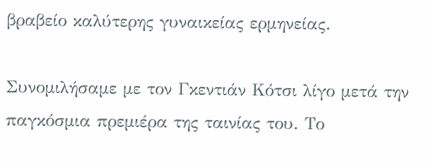βραβείο καλύτερης γυναικείας ερμηνείας.

Συνομιλήσαμε με τον Γκεντιάν Κότσι λίγο μετά την παγκόσμια πρεμιέρα της ταινίας του. Το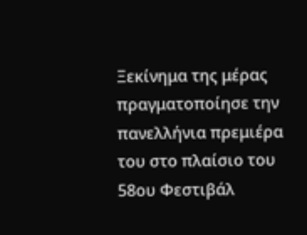Ξεκίνημα της μέρας πραγματοποίησε την πανελλήνια πρεμιέρα του στο πλαίσιο του 58ου Φεστιβάλ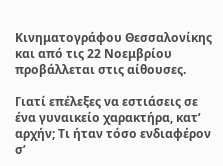Κινηματογράφου Θεσσαλονίκης και από τις 22 Νοεμβρίου προβάλλεται στις αίθουσες.

Γιατί επέλεξες να εστιάσεις σε ένα γυναικείο χαρακτήρα, κατ’ αρχήν; Τι ήταν τόσο ενδιαφέρον σ’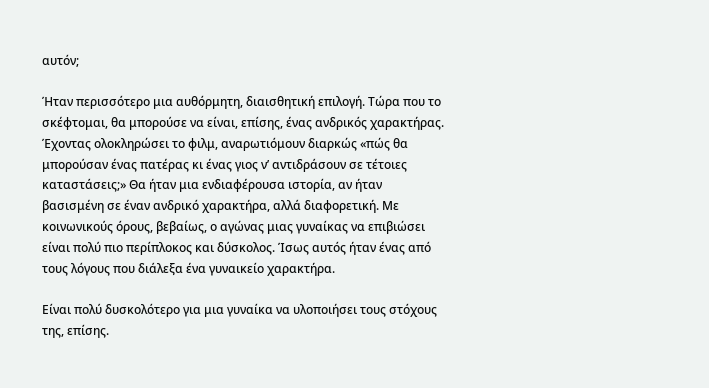αυτόν;

Ήταν περισσότερο μια αυθόρμητη, διαισθητική επιλογή. Τώρα που το σκέφτομαι, θα μπορούσε να είναι, επίσης, ένας ανδρικός χαρακτήρας. Έχοντας ολοκληρώσει το φιλμ, αναρωτιόμουν διαρκώς «πώς θα μπορούσαν ένας πατέρας κι ένας γιος ν’ αντιδράσουν σε τέτοιες καταστάσεις;» Θα ήταν μια ενδιαφέρουσα ιστορία, αν ήταν βασισμένη σε έναν ανδρικό χαρακτήρα, αλλά διαφορετική. Με κοινωνικούς όρους, βεβαίως, ο αγώνας μιας γυναίκας να επιβιώσει είναι πολύ πιο περίπλοκος και δύσκολος. Ίσως αυτός ήταν ένας από τους λόγους που διάλεξα ένα γυναικείο χαρακτήρα.

Είναι πολύ δυσκολότερο για μια γυναίκα να υλοποιήσει τους στόχους της, επίσης.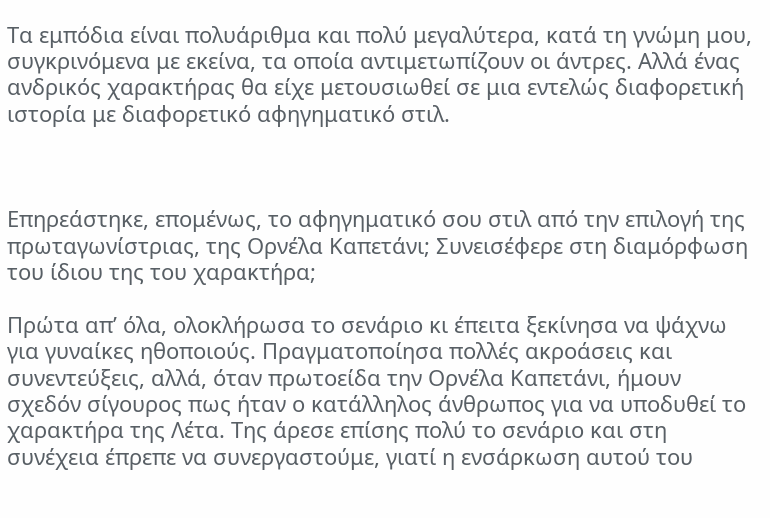Τα εμπόδια είναι πολυάριθμα και πολύ μεγαλύτερα, κατά τη γνώμη μου, συγκρινόμενα με εκείνα, τα οποία αντιμετωπίζουν οι άντρες. Αλλά ένας ανδρικός χαρακτήρας θα είχε μετουσιωθεί σε μια εντελώς διαφορετική ιστορία με διαφορετικό αφηγηματικό στιλ.



Επηρεάστηκε, επομένως, το αφηγηματικό σου στιλ από την επιλογή της πρωταγωνίστριας, της Ορνέλα Καπετάνι; Συνεισέφερε στη διαμόρφωση του ίδιου της του χαρακτήρα;

Πρώτα απ’ όλα, ολοκλήρωσα το σενάριο κι έπειτα ξεκίνησα να ψάχνω για γυναίκες ηθοποιούς. Πραγματοποίησα πολλές ακροάσεις και συνεντεύξεις, αλλά, όταν πρωτοείδα την Ορνέλα Καπετάνι, ήμουν σχεδόν σίγουρος πως ήταν ο κατάλληλος άνθρωπος για να υποδυθεί το χαρακτήρα της Λέτα. Της άρεσε επίσης πολύ το σενάριο και στη συνέχεια έπρεπε να συνεργαστούμε, γιατί η ενσάρκωση αυτού του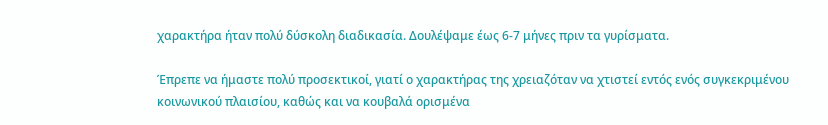χαρακτήρα ήταν πολύ δύσκολη διαδικασία. Δουλέψαμε έως 6-7 μήνες πριν τα γυρίσματα.

Έπρεπε να ήμαστε πολύ προσεκτικοί, γιατί ο χαρακτήρας της χρειαζόταν να χτιστεί εντός ενός συγκεκριμένου κοινωνικού πλαισίου, καθώς και να κουβαλά ορισμένα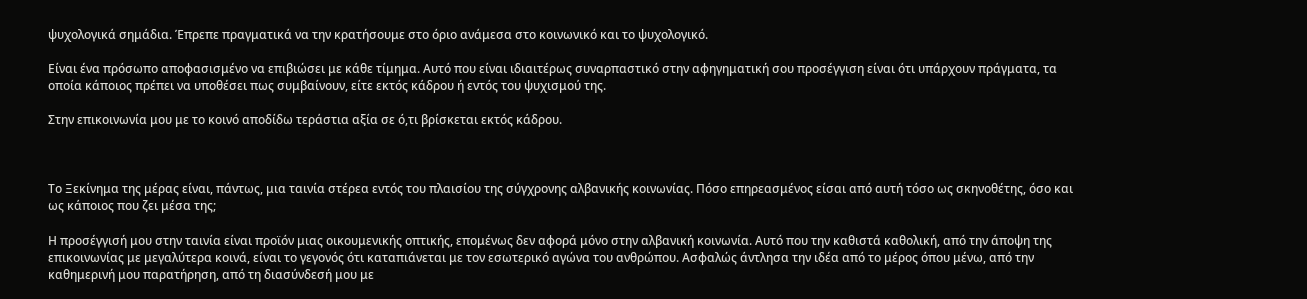ψυχολογικά σημάδια. Έπρεπε πραγματικά να την κρατήσουμε στο όριο ανάμεσα στο κοινωνικό και το ψυχολογικό.

Είναι ένα πρόσωπο αποφασισμένο να επιβιώσει με κάθε τίμημα. Αυτό που είναι ιδιαιτέρως συναρπαστικό στην αφηγηματική σου προσέγγιση είναι ότι υπάρχουν πράγματα, τα οποία κάποιος πρέπει να υποθέσει πως συμβαίνουν, είτε εκτός κάδρου ή εντός του ψυχισμού της.

Στην επικοινωνία μου με το κοινό αποδίδω τεράστια αξία σε ό,τι βρίσκεται εκτός κάδρου.



Το Ξεκίνημα της μέρας είναι, πάντως, μια ταινία στέρεα εντός του πλαισίου της σύγχρονης αλβανικής κοινωνίας. Πόσο επηρεασμένος είσαι από αυτή τόσο ως σκηνοθέτης, όσο και ως κάποιος που ζει μέσα της;

Η προσέγγισή μου στην ταινία είναι προϊόν μιας οικουμενικής οπτικής, επομένως δεν αφορά μόνο στην αλβανική κοινωνία. Αυτό που την καθιστά καθολική, από την άποψη της επικοινωνίας με μεγαλύτερα κοινά, είναι το γεγονός ότι καταπιάνεται με τον εσωτερικό αγώνα του ανθρώπου. Ασφαλώς άντλησα την ιδέα από το μέρος όπου μένω, από την καθημερινή μου παρατήρηση, από τη διασύνδεσή μου με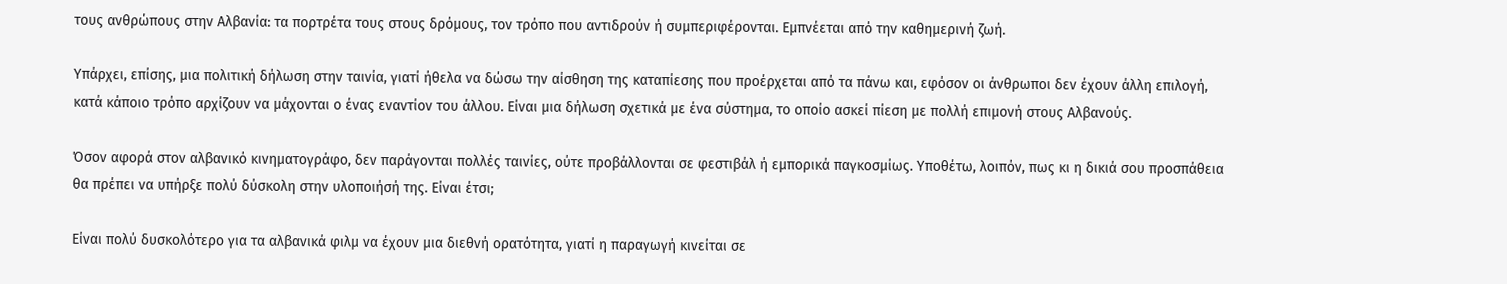τους ανθρώπους στην Αλβανία: τα πορτρέτα τους στους δρόμους, τον τρόπο που αντιδρούν ή συμπεριφέρονται. Εμπνέεται από την καθημερινή ζωή.

Υπάρχει, επίσης, μια πολιτική δήλωση στην ταινία, γιατί ήθελα να δώσω την αίσθηση της καταπίεσης που προέρχεται από τα πάνω και, εφόσον οι άνθρωποι δεν έχουν άλλη επιλογή, κατά κάποιο τρόπο αρχίζουν να μάχονται ο ένας εναντίον του άλλου. Είναι μια δήλωση σχετικά με ένα σύστημα, το οποίο ασκεί πίεση με πολλή επιμονή στους Αλβανούς.

Όσον αφορά στον αλβανικό κινηματογράφο, δεν παράγονται πολλές ταινίες, ούτε προβάλλονται σε φεστιβάλ ή εμπορικά παγκοσμίως. Υποθέτω, λοιπόν, πως κι η δικιά σου προσπάθεια θα πρέπει να υπήρξε πολύ δύσκολη στην υλοποιήσή της. Είναι έτσι;

Είναι πολύ δυσκολότερο για τα αλβανικά φιλμ να έχουν μια διεθνή ορατότητα, γιατί η παραγωγή κινείται σε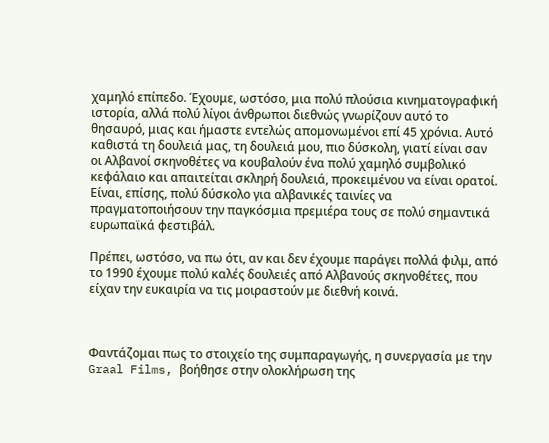χαμηλό επίπεδο. Έχουμε, ωστόσο, μια πολύ πλούσια κινηματογραφική ιστορία, αλλά πολύ λίγοι άνθρωποι διεθνώς γνωρίζουν αυτό το θησαυρό, μιας και ήμαστε εντελώς απομονωμένοι επί 45 χρόνια. Αυτό καθιστά τη δουλειά μας, τη δουλειά μου, πιο δύσκολη, γιατί είναι σαν οι Αλβανοί σκηνοθέτες να κουβαλούν ένα πολύ χαμηλό συμβολικό κεφάλαιο και απαιτείται σκληρή δουλειά, προκειμένου να είναι ορατοί. Είναι, επίσης, πολύ δύσκολο για αλβανικές ταινίες να πραγματοποιήσουν την παγκόσμια πρεμιέρα τους σε πολύ σημαντικά ευρωπαϊκά φεστιβάλ.

Πρέπει, ωστόσο, να πω ότι, αν και δεν έχουμε παράγει πολλά φιλμ, από το 1990 έχουμε πολύ καλές δουλειές από Αλβανούς σκηνοθέτες, που είχαν την ευκαιρία να τις μοιραστούν με διεθνή κοινά.



Φαντάζομαι πως το στοιχείο της συμπαραγωγής, η συνεργασία με την Graal Films, βοήθησε στην ολοκλήρωση της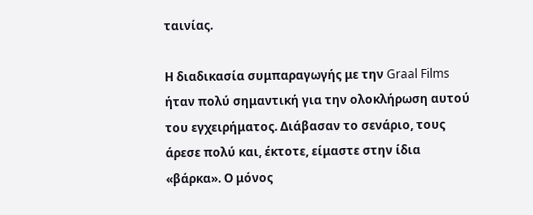ταινίας.

Η διαδικασία συμπαραγωγής με την Graal Films ήταν πολύ σημαντική για την ολοκλήρωση αυτού του εγχειρήματος. Διάβασαν το σενάριο, τους άρεσε πολύ και, έκτοτε, είμαστε στην ίδια «βάρκα». Ο μόνος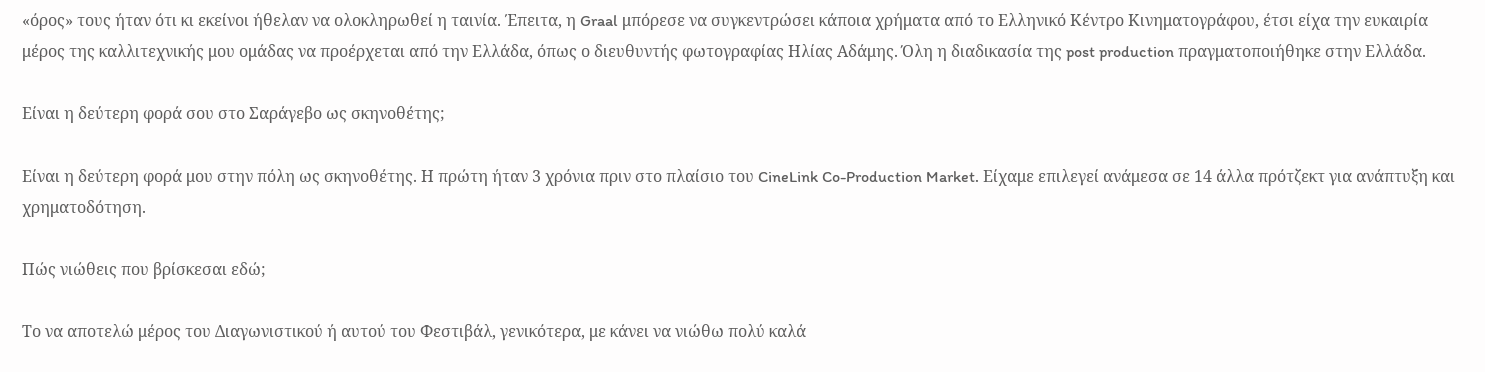«όρος» τους ήταν ότι κι εκείνοι ήθελαν να ολοκληρωθεί η ταινία. Έπειτα, η Graal μπόρεσε να συγκεντρώσει κάποια χρήματα από το Ελληνικό Κέντρο Κινηματογράφου, έτσι είχα την ευκαιρία μέρος της καλλιτεχνικής μου ομάδας να προέρχεται από την Ελλάδα, όπως ο διευθυντής φωτογραφίας Ηλίας Αδάμης. Όλη η διαδικασία της post production πραγματοποιήθηκε στην Ελλάδα.

Είναι η δεύτερη φορά σου στο Σαράγεβο ως σκηνοθέτης;

Είναι η δεύτερη φορά μου στην πόλη ως σκηνοθέτης. Η πρώτη ήταν 3 χρόνια πριν στο πλαίσιο του CineLink Co-Production Market. Είχαμε επιλεγεί ανάμεσα σε 14 άλλα πρότζεκτ για ανάπτυξη και χρηματοδότηση.

Πώς νιώθεις που βρίσκεσαι εδώ;

Το να αποτελώ μέρος του Διαγωνιστικού ή αυτού του Φεστιβάλ, γενικότερα, με κάνει να νιώθω πολύ καλά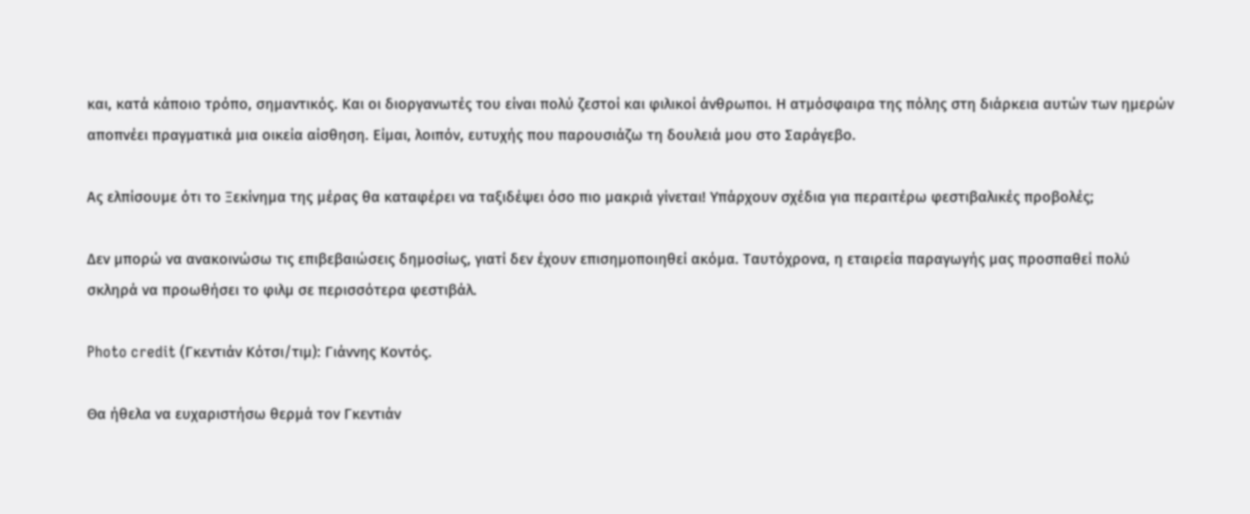και, κατά κάποιο τρόπο, σημαντικός. Και οι διοργανωτές του είναι πολύ ζεστοί και φιλικοί άνθρωποι. Η ατμόσφαιρα της πόλης στη διάρκεια αυτών των ημερών αποπνέει πραγματικά μια οικεία αίσθηση. Είμαι, λοιπόν, ευτυχής που παρουσιάζω τη δουλειά μου στο Σαράγεβο.

Ας ελπίσουμε ότι το Ξεκίνημα της μέρας θα καταφέρει να ταξιδέψει όσο πιο μακριά γίνεται! Υπάρχουν σχέδια για περαιτέρω φεστιβαλικές προβολές;

Δεν μπορώ να ανακοινώσω τις επιβεβαιώσεις δημοσίως, γιατί δεν έχουν επισημοποιηθεί ακόμα. Ταυτόχρονα, η εταιρεία παραγωγής μας προσπαθεί πολύ σκληρά να προωθήσει το φιλμ σε περισσότερα φεστιβάλ.

Photo credit (Γκεντιάν Κότσι/τιμ): Γιάννης Κοντός.

Θα ήθελα να ευχαριστήσω θερμά τον Γκεντιάν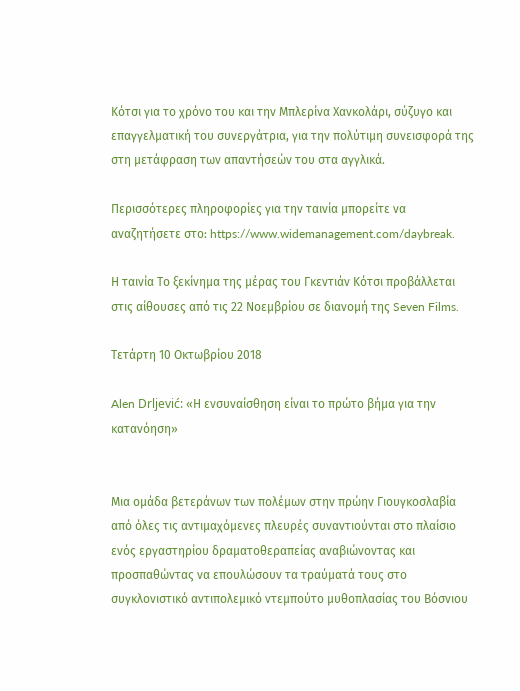Κότσι για το χρόνο του και την Μπλερίνα Χανκολάρι, σύζυγο και επαγγελματική του συνεργάτρια, για την πολύτιμη συνεισφορά της στη μετάφραση των απαντήσεών του στα αγγλικά.

Περισσότερες πληροφορίες για την ταινία μπορείτε να αναζητήσετε στο: https://www.widemanagement.com/daybreak.

Η ταινία Το ξεκίνημα της μέρας του Γκεντιάν Κότσι προβάλλεται στις αίθουσες από τις 22 Νοεμβρίου σε διανομή της Seven Films.

Τετάρτη 10 Οκτωβρίου 2018

Alen Drljević: «Η ενσυναίσθηση είναι το πρώτο βήμα για την κατανόηση»


Μια ομάδα βετεράνων των πολέμων στην πρώην Γιουγκοσλαβία από όλες τις αντιμαχόμενες πλευρές συναντιούνται στο πλαίσιο ενός εργαστηρίου δραματοθεραπείας αναβιώνοντας και προσπαθώντας να επουλώσουν τα τραύματά τους στο συγκλονιστικό αντιπολεμικό ντεμπούτο μυθοπλασίας του Βόσνιου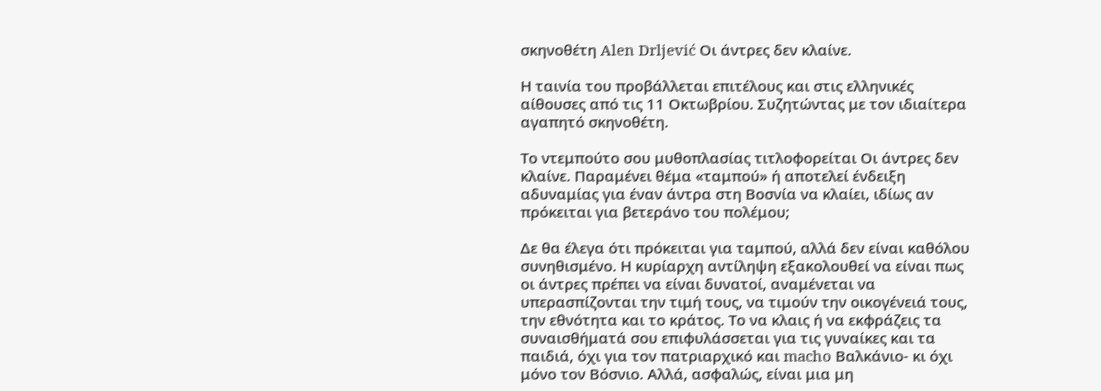σκηνοθέτη Alen Drljević Οι άντρες δεν κλαίνε.

Η ταινία του προβάλλεται επιτέλους και στις ελληνικές αίθουσες από τις 11 Οκτωβρίου. Συζητώντας με τον ιδιαίτερα αγαπητό σκηνοθέτη.

Το ντεμπούτο σου μυθοπλασίας τιτλοφορείται Οι άντρες δεν κλαίνε. Παραμένει θέμα «ταμπού» ή αποτελεί ένδειξη αδυναμίας για έναν άντρα στη Βοσνία να κλαίει, ιδίως αν πρόκειται για βετεράνο του πολέμου;

Δε θα έλεγα ότι πρόκειται για ταμπού, αλλά δεν είναι καθόλου συνηθισμένο. Η κυρίαρχη αντίληψη εξακολουθεί να είναι πως οι άντρες πρέπει να είναι δυνατοί, αναμένεται να υπερασπίζονται την τιμή τους, να τιμούν την οικογένειά τους, την εθνότητα και το κράτος. Το να κλαις ή να εκφράζεις τα συναισθήματά σου επιφυλάσσεται για τις γυναίκες και τα παιδιά, όχι για τον πατριαρχικό και macho Βαλκάνιο- κι όχι μόνο τον Βόσνιο. Αλλά, ασφαλώς, είναι μια μη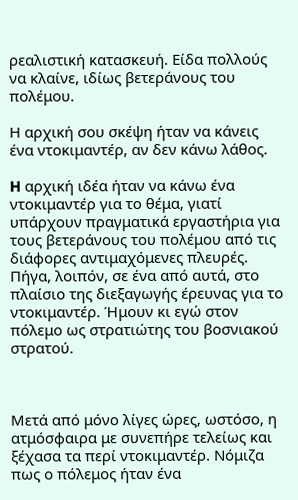ρεαλιστική κατασκευή. Είδα πολλούς να κλαίνε, ιδίως βετεράνους του πολέμου.

Η αρχική σου σκέψη ήταν να κάνεις ένα ντοκιμαντέρ, αν δεν κάνω λάθος.

H αρχική ιδέα ήταν να κάνω ένα ντοκιμαντέρ για το θέμα, γιατί υπάρχουν πραγματικά εργαστήρια για τους βετεράνους του πολέμου από τις διάφορες αντιμαχόμενες πλευρές. Πήγα, λοιπόν, σε ένα από αυτά, στο πλαίσιο της διεξαγωγής έρευνας για το ντοκιμαντέρ. Ήμουν κι εγώ στον πόλεμο ως στρατιώτης του βοσνιακού στρατού.



Μετά από μόνο λίγες ώρες, ωστόσο, η ατμόσφαιρα με συνεπήρε τελείως και ξέχασα τα περί ντοκιμαντέρ. Νόμιζα πως ο πόλεμος ήταν ένα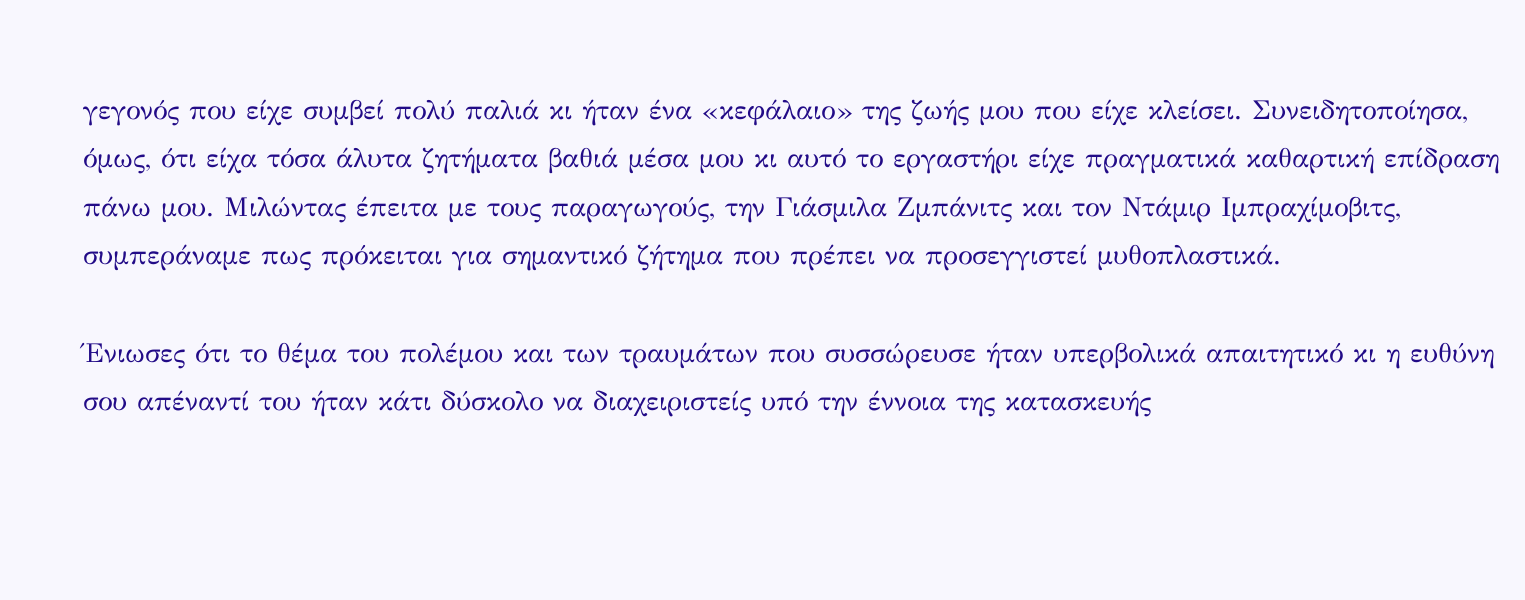γεγονός που είχε συμβεί πολύ παλιά κι ήταν ένα «κεφάλαιο» της ζωής μου που είχε κλείσει. Συνειδητοποίησα, όμως, ότι είχα τόσα άλυτα ζητήματα βαθιά μέσα μου κι αυτό το εργαστήρι είχε πραγματικά καθαρτική επίδραση πάνω μου. Μιλώντας έπειτα με τους παραγωγούς, την Γιάσμιλα Ζμπάνιτς και τον Ντάμιρ Ιμπραχίμοβιτς, συμπεράναμε πως πρόκειται για σημαντικό ζήτημα που πρέπει να προσεγγιστεί μυθοπλαστικά.

Ένιωσες ότι το θέμα του πολέμου και των τραυμάτων που συσσώρευσε ήταν υπερβολικά απαιτητικό κι η ευθύνη σου απέναντί του ήταν κάτι δύσκολο να διαχειριστείς υπό την έννοια της κατασκευής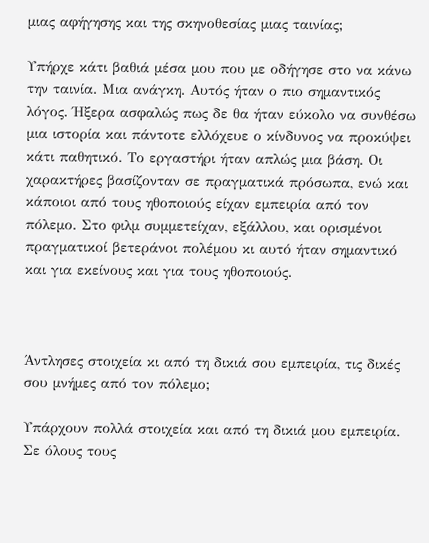μιας αφήγησης και της σκηνοθεσίας μιας ταινίας;

Υπήρχε κάτι βαθιά μέσα μου που με οδήγησε στο να κάνω την ταινία. Μια ανάγκη. Αυτός ήταν ο πιο σημαντικός λόγος. Ήξερα ασφαλώς πως δε θα ήταν εύκολο να συνθέσω μια ιστορία και πάντοτε ελλόχευε ο κίνδυνος να προκύψει κάτι παθητικό. Το εργαστήρι ήταν απλώς μια βάση. Οι χαρακτήρες βασίζονταν σε πραγματικά πρόσωπα, ενώ και κάποιοι από τους ηθοποιούς είχαν εμπειρία από τον πόλεμο. Στο φιλμ συμμετείχαν, εξάλλου, και ορισμένοι πραγματικοί βετεράνοι πολέμου κι αυτό ήταν σημαντικό και για εκείνους και για τους ηθοποιούς.



Άντλησες στοιχεία κι από τη δικιά σου εμπειρία, τις δικές σου μνήμες από τον πόλεμο;

Υπάρχουν πολλά στοιχεία και από τη δικιά μου εμπειρία. Σε όλους τους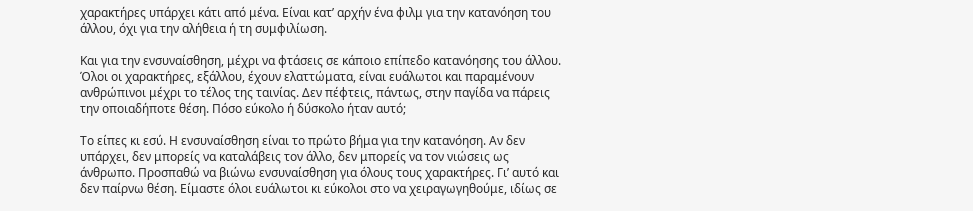χαρακτήρες υπάρχει κάτι από μένα. Είναι κατ’ αρχήν ένα φιλμ για την κατανόηση του άλλου, όχι για την αλήθεια ή τη συμφιλίωση.

Και για την ενσυναίσθηση, μέχρι να φτάσεις σε κάποιο επίπεδο κατανόησης του άλλου. Όλοι οι χαρακτήρες, εξάλλου, έχουν ελαττώματα, είναι ευάλωτοι και παραμένουν ανθρώπινοι μέχρι το τέλος της ταινίας. Δεν πέφτεις, πάντως, στην παγίδα να πάρεις την οποιαδήποτε θέση. Πόσο εύκολο ή δύσκολο ήταν αυτό;

Το είπες κι εσύ. Η ενσυναίσθηση είναι το πρώτο βήμα για την κατανόηση. Αν δεν υπάρχει, δεν μπορείς να καταλάβεις τον άλλο, δεν μπορείς να τον νιώσεις ως άνθρωπο. Προσπαθώ να βιώνω ενσυναίσθηση για όλους τους χαρακτήρες. Γι’ αυτό και δεν παίρνω θέση. Είμαστε όλοι ευάλωτοι κι εύκολοι στο να χειραγωγηθούμε, ιδίως σε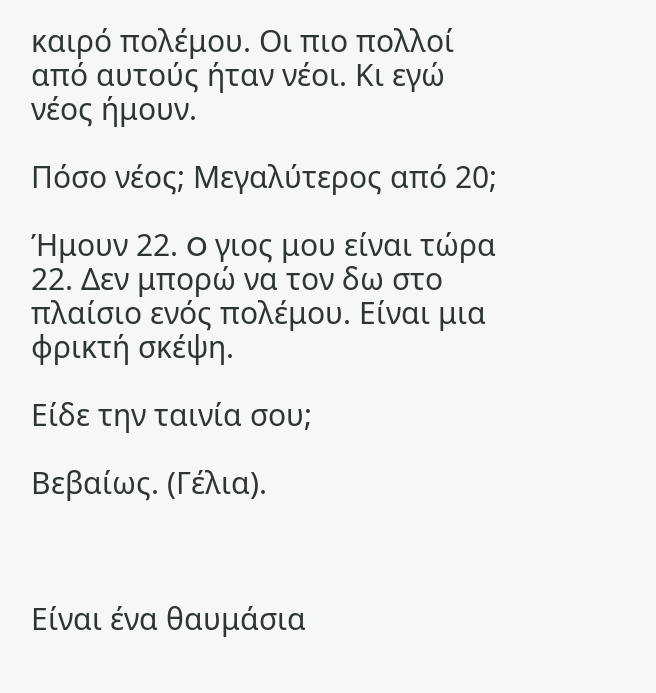καιρό πολέμου. Oι πιο πολλοί από αυτούς ήταν νέοι. Κι εγώ νέος ήμουν.

Πόσο νέος; Μεγαλύτερος από 20;

Ήμουν 22. O γιος μου είναι τώρα 22. Δεν μπορώ να τον δω στο πλαίσιο ενός πολέμου. Είναι μια φρικτή σκέψη.

Είδε την ταινία σου;

Βεβαίως. (Γέλια).



Είναι ένα θαυμάσια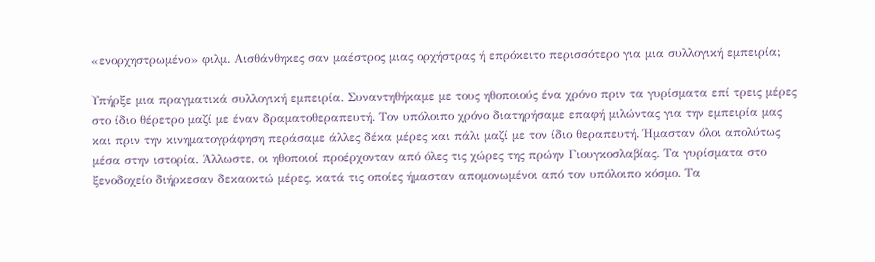«ενορχηστρωμένο» φιλμ. Αισθάνθηκες σαν μαέστρος μιας ορχήστρας ή επρόκειτο περισσότερο για μια συλλογική εμπειρία;

Υπήρξε μια πραγματικά συλλογική εμπειρία. Συναντηθήκαμε με τους ηθοποιούς ένα χρόνο πριν τα γυρίσματα επί τρεις μέρες στο ίδιο θέρετρο μαζί με έναν δραματοθεραπευτή. Τον υπόλοιπο χρόνο διατηρήσαμε επαφή μιλώντας για την εμπειρία μας και πριν την κινηματογράφηση περάσαμε άλλες δέκα μέρες και πάλι μαζί με τον ίδιο θεραπευτή. Ήμασταν όλοι απολύτως μέσα στην ιστορία. Άλλωστε, οι ηθοποιοί προέρχονταν από όλες τις χώρες της πρώην Γιουγκοσλαβίας. Τα γυρίσματα στο ξενοδοχείο διήρκεσαν δεκαοκτώ μέρες, κατά τις οποίες ήμασταν απομονωμένοι από τον υπόλοιπο κόσμο. Τα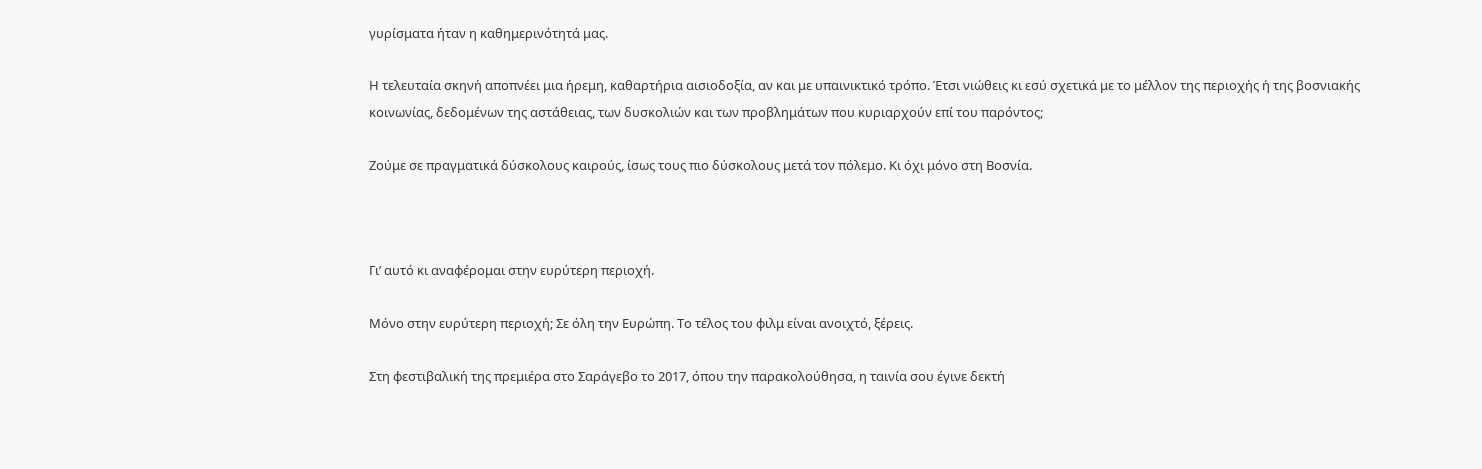γυρίσματα ήταν η καθημερινότητά μας.

Η τελευταία σκηνή αποπνέει μια ήρεμη, καθαρτήρια αισιοδοξία, αν και με υπαινικτικό τρόπο. Έτσι νιώθεις κι εσύ σχετικά με το μέλλον της περιοχής ή της βοσνιακής κοινωνίας, δεδομένων της αστάθειας, των δυσκολιών και των προβλημάτων που κυριαρχούν επί του παρόντος;

Ζούμε σε πραγματικά δύσκολους καιρούς, ίσως τους πιο δύσκολους μετά τον πόλεμο. Κι όχι μόνο στη Βοσνία.



Γι’ αυτό κι αναφέρομαι στην ευρύτερη περιοχή.

Μόνο στην ευρύτερη περιοχή; Σε όλη την Ευρώπη. Το τέλος του φιλμ είναι ανοιχτό, ξέρεις.

Στη φεστιβαλική της πρεμιέρα στο Σαράγεβο το 2017, όπου την παρακολούθησα, η ταινία σου έγινε δεκτή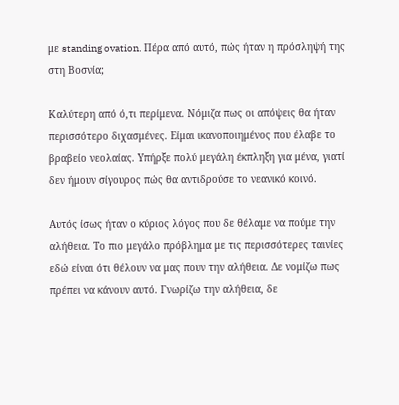με standing ovation. Πέρα από αυτό, πώς ήταν η πρόσληψή της στη Βοσνία;

Καλύτερη από ό,τι περίμενα. Νόμιζα πως οι απόψεις θα ήταν περισσότερο διχασμένες. Είμαι ικανοποιημένος που έλαβε το βραβείο νεολαίας. Υπήρξε πολύ μεγάλη έκπληξη για μένα, γιατί δεν ήμουν σίγουρος πώς θα αντιδρούσε το νεανικό κοινό.

Αυτός ίσως ήταν ο κύριος λόγος που δε θέλαμε να πούμε την αλήθεια. Το πιο μεγάλο πρόβλημα με τις περισσότερες ταινίες εδώ είναι ότι θέλουν να μας πουν την αλήθεια. Δε νομίζω πως πρέπει να κάνουν αυτό. Γνωρίζω την αλήθεια, δε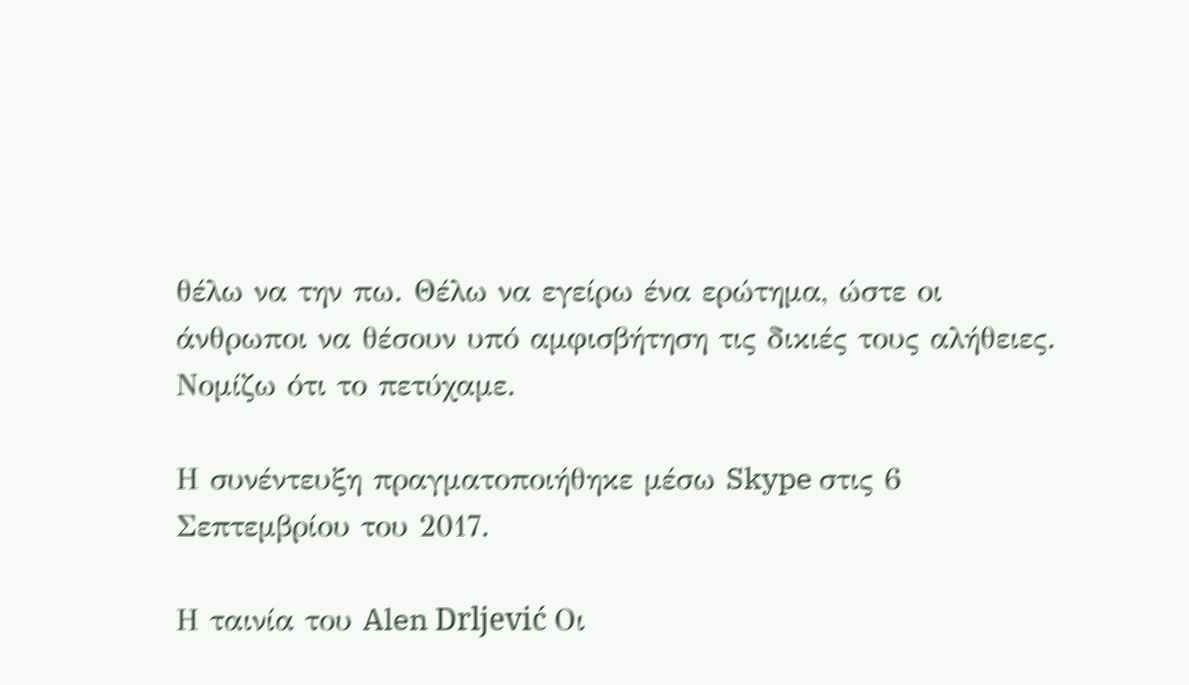θέλω να την πω. Θέλω να εγείρω ένα ερώτημα, ώστε οι άνθρωποι να θέσουν υπό αμφισβήτηση τις δικιές τους αλήθειες. Νομίζω ότι το πετύχαμε.

Η συνέντευξη πραγματοποιήθηκε μέσω Skype στις 6 Σεπτεμβρίου του 2017.

Η ταινία του Alen Drljević Οι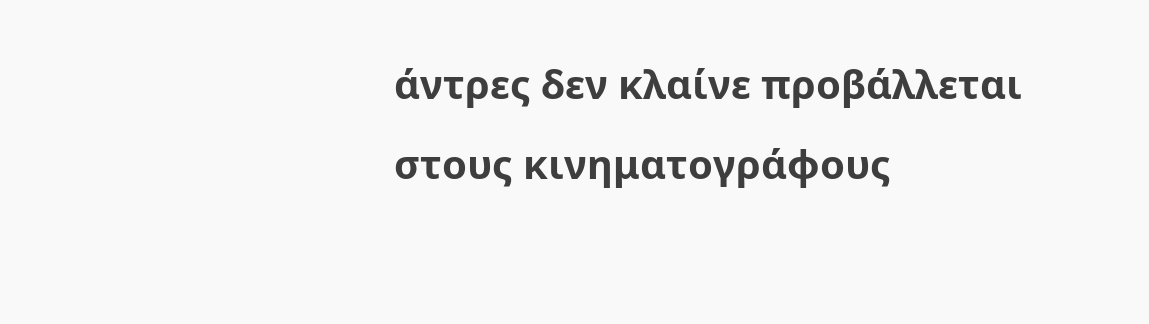άντρες δεν κλαίνε προβάλλεται στους κινηματογράφους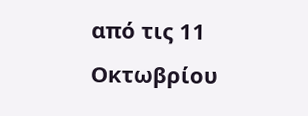από τις 11 Οκτωβρίου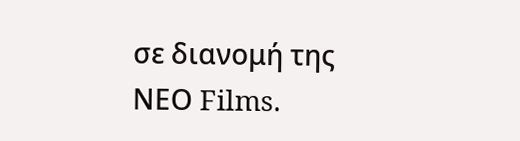σε διανομή της ΝΕΟ Films.